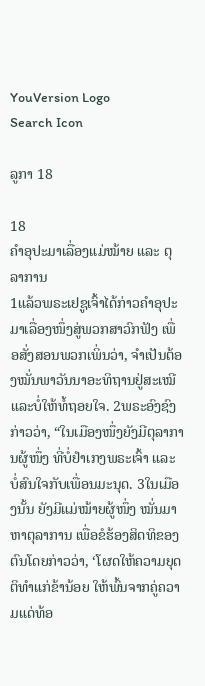YouVersion Logo
Search Icon

ລູກາ 18

18
ຄຳອຸປະມາເລື່ອງແມ່ໝ້າຍ ແລະ ຕຸລາການ
1ແລ້ວພຣະເຢຊູເຈົ້າໄດ້ກ່າວຄຳອຸປະມາເລື່ອງໜຶ່ງສູ່ພວກສາວົກຟັງ ເພື່ອສັ່ງສອນພວກເພິ່ນວ່າ, ຈຳເປັນຕ້ອງໝັ່ນພາວັນນາອະທິຖານຢູ່ສະເໝີ ແລະບໍ່ໃຫ້ທໍ້ຖອຍໃຈ. 2ພຣະອົງຊົງກ່າວວ່າ, “ໃນເມືອງໜຶ່ງຍັງມີຕຸລາການຜູ້ໜຶ່ງ ທີ່ບໍ່ຢຳເກງພຣະເຈົ້າ ແລະບໍ່ສົນໃຈກັບເພື່ອນມະນຸດ. 3ໃນເມືອງນັ້ນ ຍັງມີແມ່ໝ້າຍຜູ້ໜຶ່ງ ໝັ່ນມາຫາຕຸລາການ ເພື່ອຂໍຮ້ອງສິດທິຂອງຕົນໂດຍກ່າວວ່າ, ‘ໂຜດໃຫ້ຄວາມຍຸດຕິທຳແກ່ຂ້ານ້ອຍ ໃຫ້ພົ້ນຈາກຄູ່ຄວາມແດ່ທ້ອ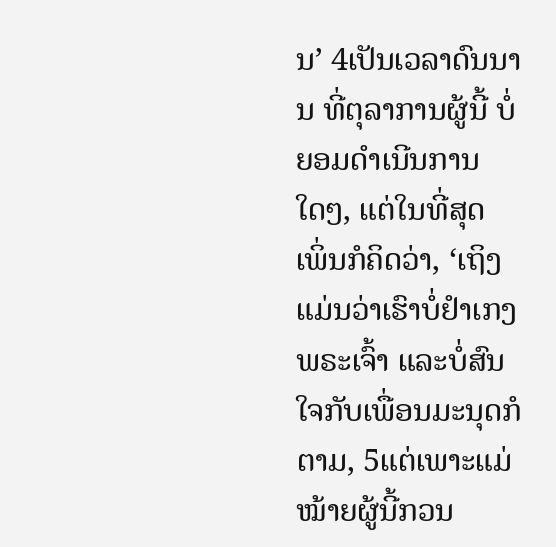ນ’ 4ເປັນເວລາດົນນານ ທີ່ຕຸລາການຜູ້ນີ້ ບໍ່ຍອມດຳເນີນການໃດໆ, ແຕ່ໃນທີ່ສຸດ ເພິ່ນກໍຄິດວ່າ, ‘ເຖິງແມ່ນວ່າເຮົາບໍ່ຢຳເກງພຣະເຈົ້າ ແລະບໍ່ສົນໃຈກັບເພື່ອນມະນຸດກໍຕາມ, 5ແຕ່ເພາະແມ່ໝ້າຍຜູ້ນີ້ກວນ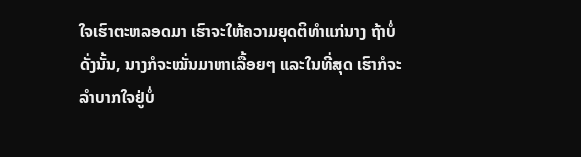ໃຈເຮົາຕະຫລອດມາ ເຮົາຈະໃຫ້ຄວາມຍຸດຕິທຳແກ່ນາງ ຖ້າບໍ່ດັ່ງນັ້ນ, ນາງກໍຈະໝັ່ນມາຫາເລື້ອຍໆ ແລະໃນທີ່ສຸດ ເຮົາກໍຈະລຳບາກໃຈຢູ່ບໍ່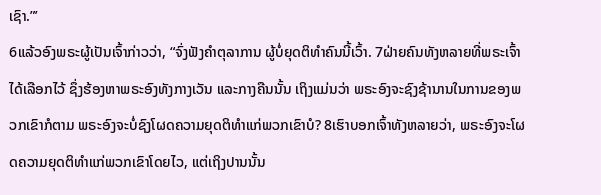ເຊົາ.”’
6ແລ້ວອົງພຣະຜູ້ເປັນເຈົ້າກ່າວວ່າ, “ຈົ່ງຟັງຄຳຕຸລາການ ຜູ້ບໍ່ຍຸດຕິທຳຄົນນີ້ເວົ້າ. 7ຝ່າຍຄົນທັງຫລາຍທີ່ພຣະເຈົ້າໄດ້ເລືອກໄວ້ ຊຶ່ງຮ້ອງຫາພຣະອົງທັງກາງເວັນ ແລະກາງຄືນນັ້ນ ເຖິງແມ່ນວ່າ ພຣະອົງຈະຊົງຊ້ານານໃນການຂອງພວກເຂົາກໍຕາມ ພຣະອົງຈະບໍ່ຊົງໂຜດຄວາມຍຸດຕິທຳແກ່ພວກເຂົາບໍ? 8ເຮົາບອກເຈົ້າທັງຫລາຍວ່າ, ພຣະອົງຈະໂຜດຄວາມຍຸດຕິທຳແກ່ພວກເຂົາໂດຍໄວ, ແຕ່ເຖິງປານນັ້ນ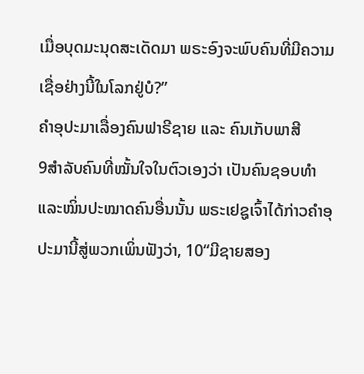ເມື່ອບຸດມະນຸດສະເດັດມາ ພຣະອົງຈະພົບຄົນທີ່ມີຄວາມເຊື່ອຢ່າງນີ້ໃນໂລກຢູ່ບໍ?”
ຄຳອຸປະມາເລື່ອງຄົນຟາຣີຊາຍ ແລະ ຄົນເກັບພາສີ
9ສຳລັບຄົນທີ່ໝັ້ນໃຈໃນຕົວເອງວ່າ ເປັນຄົນຊອບທຳ ແລະໝິ່ນປະໝາດຄົນອື່ນນັ້ນ ພຣະເຢຊູເຈົ້າໄດ້ກ່າວຄຳອຸປະມານີ້ສູ່ພວກເພິ່ນຟັງວ່າ, 10“ມີຊາຍສອງ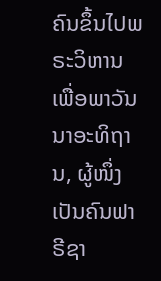ຄົນຂຶ້ນໄປພຣະວິຫານ ເພື່ອພາວັນນາອະທິຖານ, ຜູ້ໜຶ່ງເປັນຄົນຟາຣີຊາ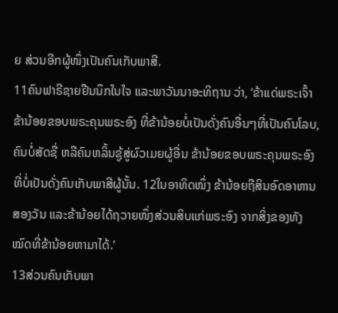ຍ ສ່ວນອີກຜູ້ໜຶ່ງເປັນຄົນເກັບພາສີ.
11ຄົນຟາຣີຊາຍຢືນນຶກໃນໃຈ ແລະພາວັນນາອະທິຖານ ວ່າ, ‘ຂ້າແດ່ພຣະເຈົ້າ ຂ້ານ້ອຍຂອບພຣະຄຸນພຣະອົງ ທີ່ຂ້ານ້ອຍບໍ່ເປັນດັ່ງຄົນອື່ນໆທີ່ເປັນຄົນໂລບ, ຄົນບໍ່ສັດຊື່ ຫລືຄົນຫລິ້ນຊູ້ສູ່ຜົວເມຍຜູ້ອື່ນ ຂ້ານ້ອຍຂອບພຣະຄຸນພຣະອົງ ທີ່ບໍ່ເປັນດັ່ງຄົນເກັບພາສີຜູ້ນັ້ນ. 12ໃນອາທິດໜຶ່ງ ຂ້ານ້ອຍຖືສິນອົດອາຫານສອງວັນ ແລະຂ້ານ້ອຍໄດ້ຖວາຍໜຶ່ງສ່ວນສິບແກ່ພຣະອົງ ຈາກສິ່ງຂອງທັງໝົດທີ່ຂ້ານ້ອຍຫາມາໄດ້.’
13ສ່ວນຄົນເກັບພາ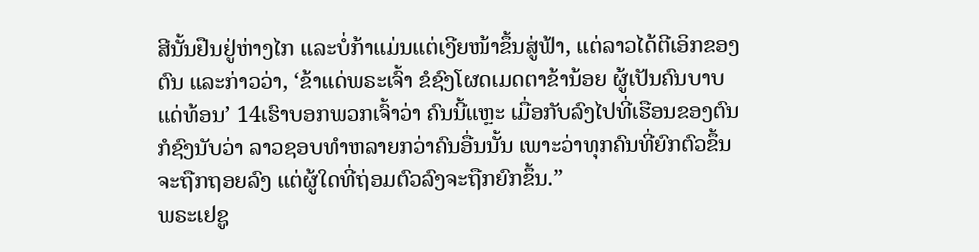ສີນັ້ນຢືນຢູ່ຫ່າງໄກ ແລະບໍ່ກ້າແມ່ນແຕ່ເງີຍໜ້າຂຶ້ນສູ່ຟ້າ, ແຕ່ລາວໄດ້ຕີເອິກຂອງຕົນ ແລະກ່າວວ່າ, ‘ຂ້າແດ່ພຣະເຈົ້າ ຂໍຊົງໂຜດເມດຕາຂ້ານ້ອຍ ຜູ້ເປັນຄົນບາບແດ່ທ້ອນ’ 14ເຮົາບອກພວກເຈົ້າວ່າ ຄົນນີ້ແຫຼະ ເມື່ອກັບລົງໄປທີ່ເຮືອນຂອງຕົນກໍຊົງນັບວ່າ ລາວຊອບທຳຫລາຍກວ່າຄົນອື່ນນັ້ນ ເພາະວ່າທຸກຄົນທີ່ຍົກຕົວຂຶ້ນຈະຖືກຖອຍລົງ ແຕ່ຜູ້ໃດທີ່ຖ່ອມຕົວລົງຈະຖືກຍົກຂຶ້ນ.”
ພຣະເຢຊູ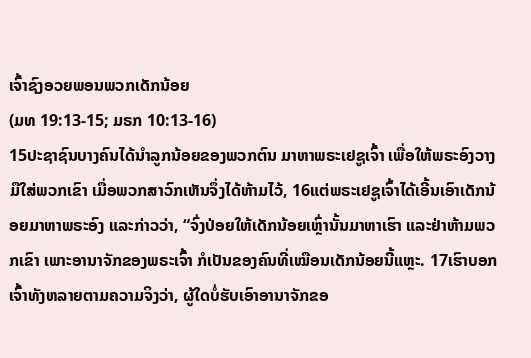ເຈົ້າຊົງອວຍພອນພວກເດັກນ້ອຍ
(ມທ 19:13-15; ມຣກ 10:13-16)
15ປະຊາຊົນບາງຄົນໄດ້ນຳລູກນ້ອຍຂອງພວກຕົນ ມາຫາພຣະເຢຊູເຈົ້າ ເພື່ອໃຫ້ພຣະອົງວາງມືໃສ່ພວກເຂົາ ເມື່ອພວກສາວົກເຫັນຈຶ່ງໄດ້ຫ້າມໄວ້, 16ແຕ່ພຣະເຢຊູເຈົ້າໄດ້ເອີ້ນເອົາເດັກນ້ອຍມາຫາພຣະອົງ ແລະກ່າວວ່າ, “ຈົ່ງປ່ອຍໃຫ້ເດັກນ້ອຍເຫຼົ່ານັ້ນມາຫາເຮົາ ແລະຢ່າຫ້າມພວກເຂົາ ເພາະອານາຈັກຂອງພຣະເຈົ້າ ກໍເປັນຂອງຄົນທີ່ເໝືອນເດັກນ້ອຍນີ້ແຫຼະ. 17ເຮົາບອກເຈົ້າທັງຫລາຍຕາມຄວາມຈິງວ່າ, ຜູ້ໃດບໍ່ຮັບເອົາອານາຈັກຂອ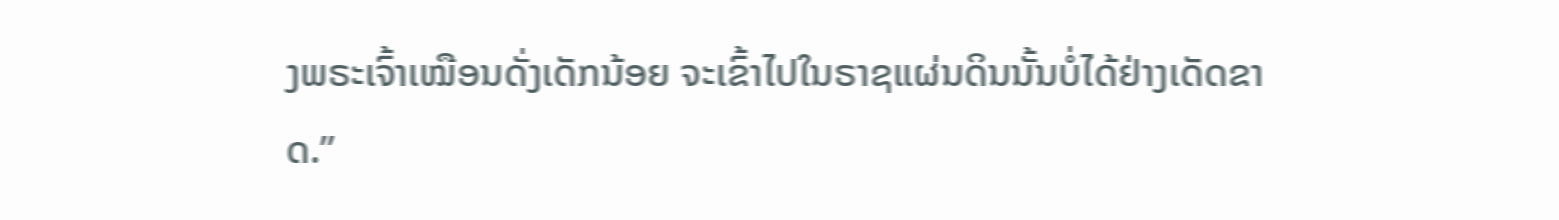ງພຣະເຈົ້າເໝືອນດັ່ງເດັກນ້ອຍ ຈະເຂົ້າໄປໃນຣາຊແຜ່ນດິນນັ້ນບໍ່ໄດ້ຢ່າງເດັດຂາດ.”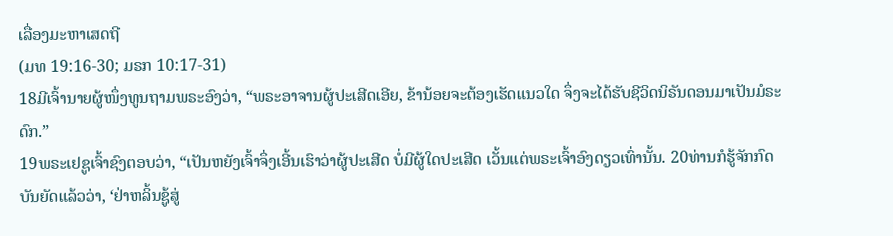ເລື່ອງມະຫາເສດຖີ
(ມທ 19:16-30; ມຣກ 10:17-31)
18ມີເຈົ້ານາຍຜູ້ໜຶ່ງທູນຖາມພຣະອົງວ່າ, “ພຣະອາຈານຜູ້ປະເສີດເອີຍ, ຂ້ານ້ອຍຈະຕ້ອງເຮັດແນວໃດ ຈຶ່ງຈະໄດ້ຮັບຊີວິດນິຣັນດອນມາເປັນມໍຣະດົກ.”
19ພຣະເຢຊູເຈົ້າຊົງຕອບວ່າ, “ເປັນຫຍັງເຈົ້າຈຶ່ງເອີ້ນເຮົາວ່າຜູ້ປະເສີດ ບໍ່ມີຜູ້ໃດປະເສີດ ເວັ້ນແຕ່ພຣະເຈົ້າອົງດຽວເທົ່ານັ້ນ. 20ທ່ານກໍຮູ້ຈັກກົດບັນຍັດແລ້ວວ່າ, ‘ຢ່າຫລິ້ນຊູ້ສູ່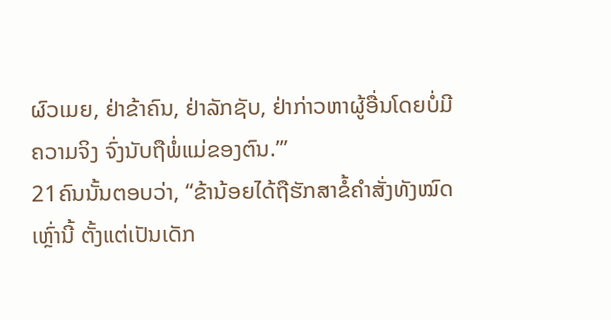ຜົວເມຍ, ຢ່າຂ້າຄົນ, ຢ່າລັກຊັບ, ຢ່າກ່າວຫາຜູ້ອື່ນໂດຍບໍ່ມີຄວາມຈິງ ຈົ່ງນັບຖືພໍ່ແມ່ຂອງຕົນ.”’
21ຄົນນັ້ນຕອບວ່າ, “ຂ້ານ້ອຍໄດ້ຖືຮັກສາຂໍ້ຄຳສັ່ງທັງໝົດເຫຼົ່ານີ້ ຕັ້ງແຕ່ເປັນເດັກ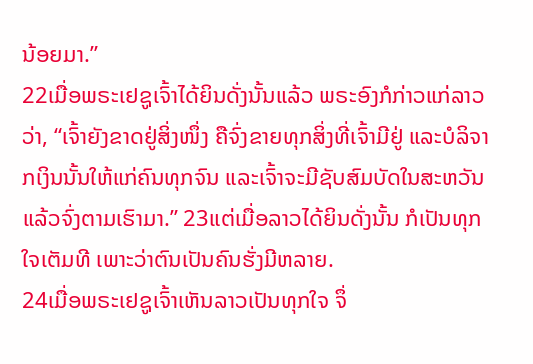ນ້ອຍມາ.”
22ເມື່ອພຣະເຢຊູເຈົ້າໄດ້ຍິນດັ່ງນັ້ນແລ້ວ ພຣະອົງກໍກ່າວແກ່ລາວວ່າ, “ເຈົ້າຍັງຂາດຢູ່ສິ່ງໜຶ່ງ ຄືຈົ່ງຂາຍທຸກສິ່ງທີ່ເຈົ້າມີຢູ່ ແລະບໍລິຈາກເງິນນັ້ນໃຫ້ແກ່ຄົນທຸກຈົນ ແລະເຈົ້າຈະມີຊັບສົມບັດໃນສະຫວັນ ແລ້ວຈົ່ງຕາມເຮົາມາ.” 23ແຕ່ເມື່ອລາວໄດ້ຍິນດັ່ງນັ້ນ ກໍເປັນທຸກໃຈເຕັມທີ ເພາະວ່າຕົນເປັນຄົນຮັ່ງມີຫລາຍ.
24ເມື່ອພຣະເຢຊູເຈົ້າເຫັນລາວເປັນທຸກໃຈ ຈຶ່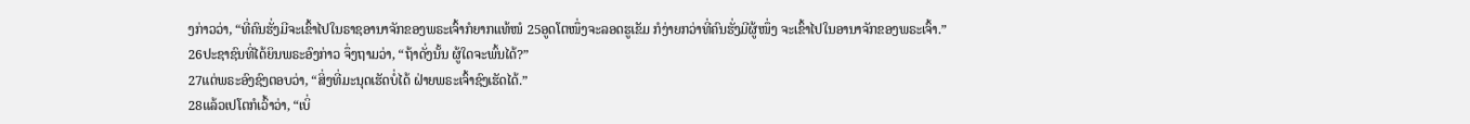ງກ່າວວ່າ, “ທີ່ຄົນຮັ່ງມີຈະເຂົ້າໄປໃນຣາຊອານາຈັກຂອງພຣະເຈົ້າກໍຍາກແທ້ໜໍ 25ອູດໂຕໜຶ່ງຈະລອດຮູເຂັມ ກໍງ່າຍກວ່າທີ່ຄົນຮັ່ງມີຜູ້ໜຶ່ງ ຈະເຂົ້າໄປໃນອານາຈັກຂອງພຣະເຈົ້າ.”
26ປະຊາຊົນທີ່ໄດ້ຍິນພຣະອົງກ່າວ ຈຶ່ງຖາມວ່າ, “ຖ້າດັ່ງນັ້ນ ຜູ້ໃດຈະພົ້ນໄດ້?”
27ແຕ່ພຣະອົງຊົງຕອບວ່າ, “ສິ່ງທີ່ມະນຸດເຮັດບໍ່ໄດ້ ຝ່າຍພຣະເຈົ້າຊົງເຮັດໄດ້.”
28ແລ້ວເປໂຕກໍເວົ້າວ່າ, “ເບິ່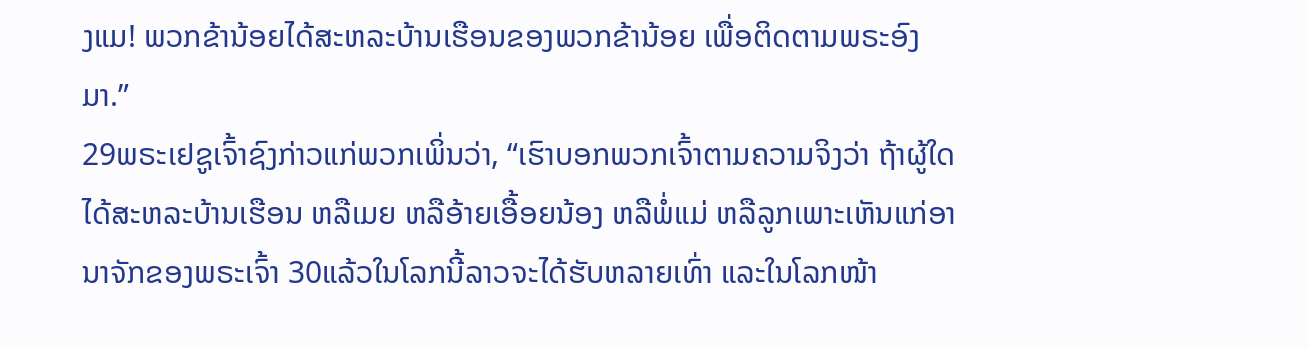ງແມ! ພວກຂ້ານ້ອຍໄດ້ສະຫລະບ້ານເຮືອນຂອງພວກຂ້ານ້ອຍ ເພື່ອຕິດຕາມພຣະອົງມາ.”
29ພຣະເຢຊູເຈົ້າຊົງກ່າວແກ່ພວກເພິ່ນວ່າ, “ເຮົາບອກພວກເຈົ້າຕາມຄວາມຈິງວ່າ ຖ້າຜູ້ໃດໄດ້ສະຫລະບ້ານເຮືອນ ຫລືເມຍ ຫລືອ້າຍເອື້ອຍນ້ອງ ຫລືພໍ່ແມ່ ຫລືລູກເພາະເຫັນແກ່ອານາຈັກຂອງພຣະເຈົ້າ 30ແລ້ວໃນໂລກນີ້ລາວຈະໄດ້ຮັບຫລາຍເທົ່າ ແລະໃນໂລກໜ້າ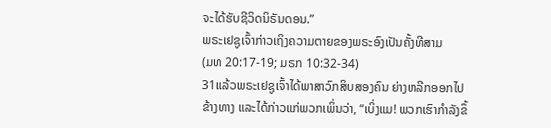ຈະໄດ້ຮັບຊີວິດນິຣັນດອນ.”
ພຣະເຢຊູເຈົ້າກ່າວເຖິງຄວາມຕາຍຂອງພຣະອົງເປັນຄັ້ງທີສາມ
(ມທ 20:17-19; ມຣກ 10:32-34)
31ແລ້ວພຣະເຢຊູເຈົ້າໄດ້ພາສາວົກສິບສອງຄົນ ຍ່າງຫລີກອອກໄປຂ້າງທາງ ແລະໄດ້ກ່າວແກ່ພວກເພິ່ນວ່າ, “ເບິ່ງແມ! ພວກເຮົາກຳລັງຂຶ້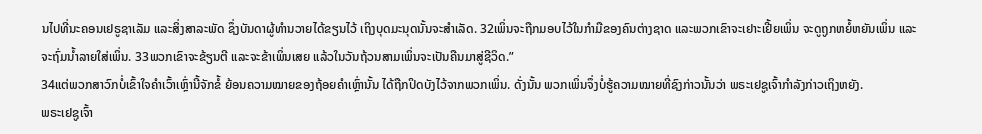ນໄປທີ່ນະຄອນເຢຣູຊາເລັມ ແລະສິ່ງສາລະພັດ ຊຶ່ງບັນດາຜູ້ທຳນວາຍໄດ້ຂຽນໄວ້ ເຖິງບຸດມະນຸດນັ້ນຈະສຳເລັດ. 32ເພິ່ນຈະຖືກມອບໄວ້ໃນກຳມືຂອງຄົນຕ່າງຊາດ ແລະພວກເຂົາຈະເຢາະເຢີ້ຍເພິ່ນ ຈະດູຖູກຫຍໍ້ຫຍັນເພິ່ນ ແລະຈະຖົ່ມນໍ້າລາຍໃສ່ເພິ່ນ. 33ພວກເຂົາຈະຂ້ຽນຕີ ແລະຈະຂ້າເພິ່ນເສຍ ແລ້ວໃນວັນຖ້ວນສາມເພິ່ນຈະເປັນຄືນມາສູ່ຊີວິດ.”
34ແຕ່ພວກສາວົກບໍ່ເຂົ້າໃຈຄຳເວົ້າເຫຼົ່ານີ້ຈັກຂໍ້ ຍ້ອນຄວາມໝາຍຂອງຖ້ອຍຄຳເຫຼົ່ານັ້ນ ໄດ້ຖືກປິດບັງໄວ້ຈາກພວກເພິ່ນ. ດັ່ງນັ້ນ ພວກເພິ່ນຈຶ່ງບໍ່ຮູ້ຄວາມໝາຍທີ່ຊົງກ່າວນັ້ນວ່າ ພຣະເຢຊູເຈົ້າກຳລັງກ່າວເຖິງຫຍັງ.
ພຣະເຢຊູເຈົ້າ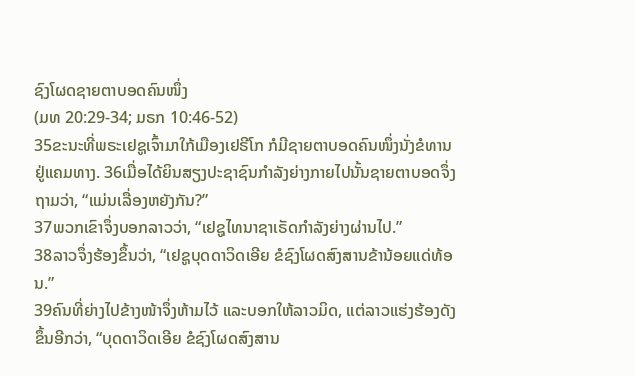ຊົງໂຜດຊາຍຕາບອດຄົນໜຶ່ງ
(ມທ 20:29-34; ມຣກ 10:46-52)
35ຂະນະທີ່ພຣະເຢຊູເຈົ້າມາໃກ້ເມືອງເຢຣີໂກ ກໍມີຊາຍຕາບອດຄົນໜຶ່ງນັ່ງຂໍທານຢູ່ແຄມທາງ. 36ເມື່ອໄດ້ຍິນສຽງປະຊາຊົນກຳລັງຍ່າງກາຍໄປນັ້ນຊາຍຕາບອດຈຶ່ງຖາມວ່າ, “ແມ່ນເລື່ອງຫຍັງກັນ?”
37ພວກເຂົາຈຶ່ງບອກລາວວ່າ, “ເຢຊູໄທນາຊາເຣັດກຳລັງຍ່າງຜ່ານໄປ.”
38ລາວຈຶ່ງຮ້ອງຂຶ້ນວ່າ, “ເຢຊູບຸດດາວິດເອີຍ ຂໍຊົງໂຜດສົງສານຂ້ານ້ອຍແດ່ທ້ອນ.”
39ຄົນທີ່ຍ່າງໄປຂ້າງໜ້າຈຶ່ງຫ້າມໄວ້ ແລະບອກໃຫ້ລາວມິດ, ແຕ່ລາວແຮ່ງຮ້ອງດັງຂຶ້ນອີກວ່າ, “ບຸດດາວິດເອີຍ ຂໍຊົງໂຜດສົງສານ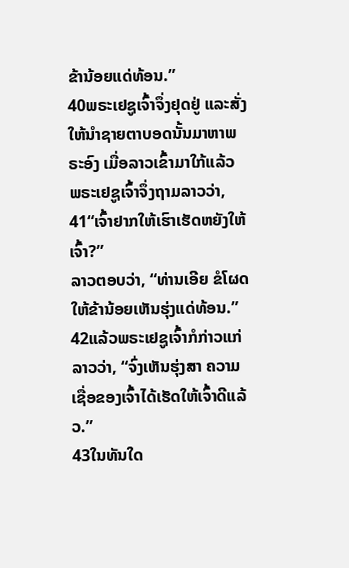ຂ້ານ້ອຍແດ່ທ້ອນ.”
40ພຣະເຢຊູເຈົ້າຈຶ່ງຢຸດຢູ່ ແລະສັ່ງໃຫ້ນຳຊາຍຕາບອດນັ້ນມາຫາພຣະອົງ ເມື່ອລາວເຂົ້າມາໃກ້ແລ້ວ ພຣະເຢຊູເຈົ້າຈຶ່ງຖາມລາວວ່າ, 41“ເຈົ້າຢາກໃຫ້ເຮົາເຮັດຫຍັງໃຫ້ເຈົ້າ?”
ລາວຕອບວ່າ, “ທ່ານເອີຍ ຂໍໂຜດໃຫ້ຂ້ານ້ອຍເຫັນຮຸ່ງແດ່ທ້ອນ.”
42ແລ້ວພຣະເຢຊູເຈົ້າກໍກ່າວແກ່ລາວວ່າ, “ຈົ່ງເຫັນຮຸ່ງສາ ຄວາມເຊື່ອຂອງເຈົ້າໄດ້ເຮັດໃຫ້ເຈົ້າດີແລ້ວ.”
43ໃນທັນໃດ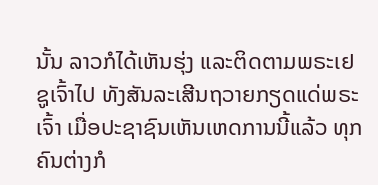ນັ້ນ ລາວກໍໄດ້ເຫັນຮຸ່ງ ແລະຕິດຕາມພຣະເຢຊູເຈົ້າໄປ ທັງສັນລະເສີນຖວາຍກຽດແດ່ພຣະເຈົ້າ ເມື່ອປະຊາຊົນເຫັນເຫດການນີ້ແລ້ວ ທຸກຄົນຕ່າງກໍ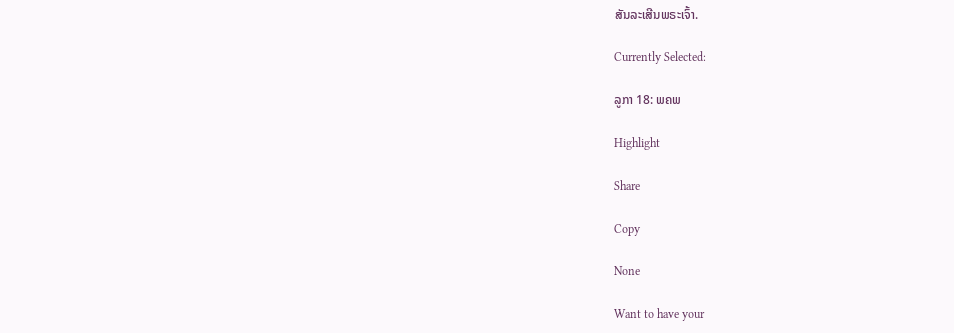ສັນລະເສີນພຣະເຈົ້າ.

Currently Selected:

ລູກາ 18: ພຄພ

Highlight

Share

Copy

None

Want to have your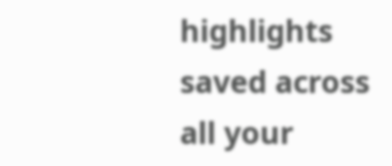highlights saved across all your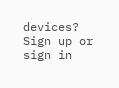devices? Sign up or sign in